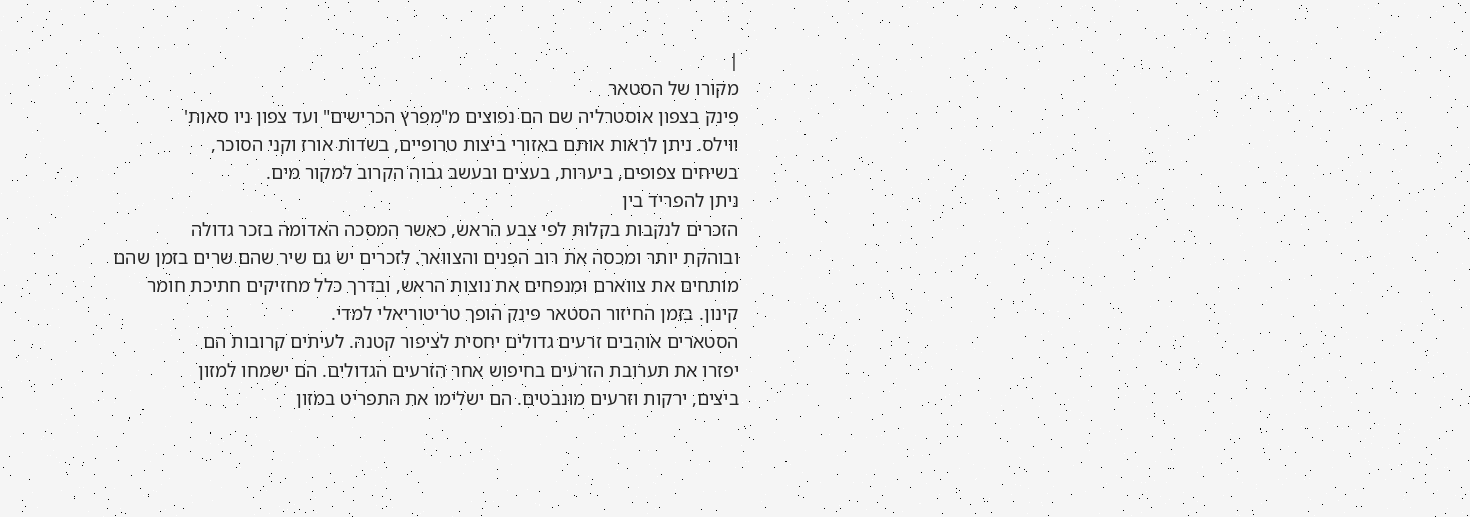|
מקורו של הסטאר
פינק בצפון אוסטרליה שם הם נפוצים מ"מפרץ הכרישים" ועד צפון ניו סאות'
ווילס. ניתן לראות אותם באזורי ביצות טרופיים, בשדות אורז וקני הסוכר,
בשיחים צפופים, ביערות, בעצים ובעשב גבוה הקרוב למקור מים.
ניתן להפריד בין
הזכרים לנקבות בקלות לפי צבע הראש, כאשר המסכה האדומה בזכר גדולה
ובוהקת יותר ומכסה את רוב הפנים והצוואר. לזכרים יש גם שיר שהם שרים בזמן שהם
מותחים את צווארם ומנפחים את נוצות הראש, ובדרך כלל מחזיקים חתיכת חומר
קינון. בזמן החיזור הסטאר פינק הופך טריטוריאלי למדי.
הסטארים אוהבים זרעים גדולים יחסית לציפור קטנה. לעיתים קרובות הם
יפזרו את תערובת הזרעים בחיפוש אחר הזרעים הגדולים. הם ישמחו למזון
ביצים, ירקות וזרעים מונבטים. הם ישלימו את התפריט במזון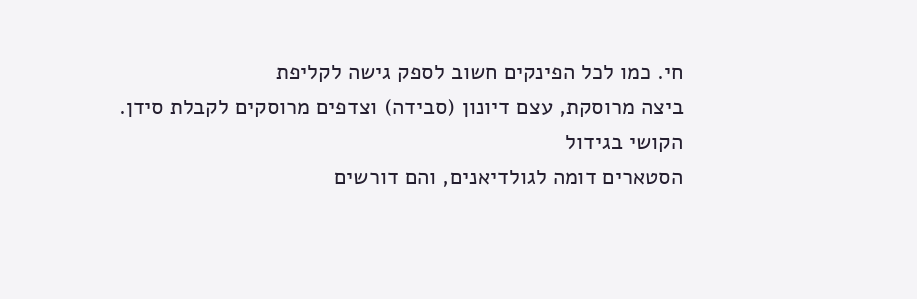חי. כמו לכל הפינקים חשוב לספק גישה לקליפת
ביצה מרוסקת, עצם דיונון (סבידה) וצדפים מרוסקים לקבלת סידן.
הקושי בגידול
הסטארים דומה לגולדיאנים, והם דורשים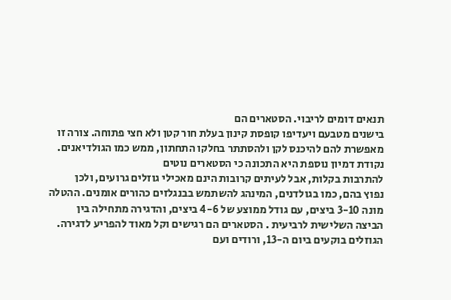תנאים דומים לריבוי. הסטארים הם
בישנים מטבעם ויעדיפו קופסת קינון בעלת חור קטן ולא חצי פתוחה. צורה זו
מאפשרת להם להיכנס לקן ולהסתתר בחלקו התחתון, ממש כמו הגולדיאנים.
נקודת דמיון נוספת היא התכונה כי הסטארים נוטים
להתרבות בקלות, אבל לעיתים קרובות הינם מאכילי גוזלים גרועים, ולכן
נפוץ בהם, כמו בגולדנים, המינהג להשתמש בבנגלזים כהורים אומנים. ההטלה מונה 3-10 ביצים, עם גודל ממוצע של 4-6 ביצים, והדגירה מתחילה בין
הביצה השלישית לרביעית . הסטארים הם רגישים וקל מאוד להפריע לדגירה.
הגוזלים בוקעים ביום ה-13, ורודים ועם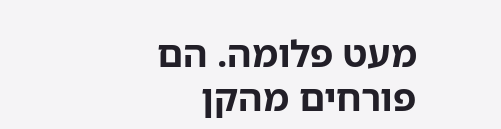מעט פלומה. הם פורחים מהקן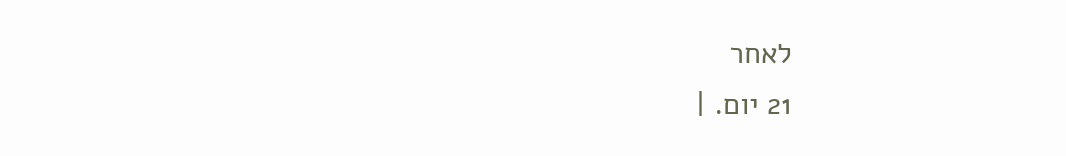לאחר
21 יום. |